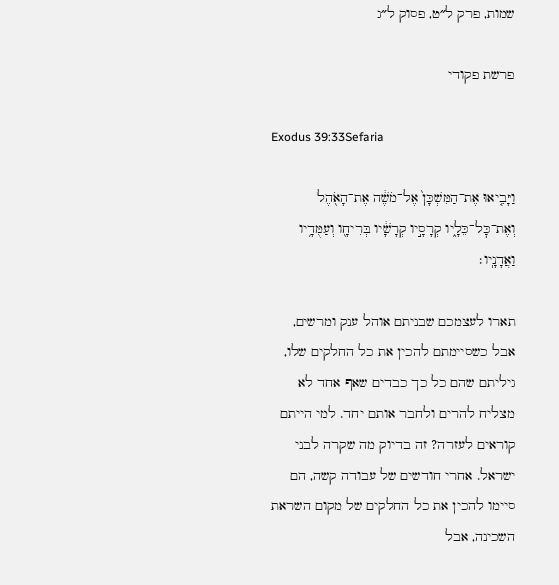שמות, פרק ל״ט, פסוק ל״ג

פרשת פקודי

Exodus 39:33Sefaria

וַיָּבִ֤יאוּ אֶת־הַמִּשְׁכָּן֙ אֶל־מֹשֶׁ֔ה אֶת־הָאֹ֖הֶל וְאֶת־כׇּל־כֵּלָ֑יו קְרָסָ֣יו קְרָשָׁ֔יו בְּרִיחָ֖ו וְעַמֻּדָ֥יו וַאֲדָנָֽיו׃

תארו לעצמכם שבניתם אוהל ענק ומרשים, אבל כשסיימתם להכין את כל החלקים שלו, גיליתם שהם כל כך כבדים שאף אחד לא מצליח להרים ולחבר אותם יחד. למי הייתם קוראים לעזרה? זה בדיוק מה שקרה לבני ישראל. אחרי חודשים של עבודה קשה, הם סיימו להכין את כל החלקים של מקום השראת השכינה, אבל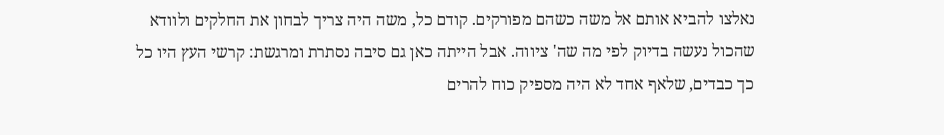נאלצו להביא אותם אל משה כשהם מפורקים. קודם כל, משה היה צריך לבחון את החלקים ולוודא שהכול נעשה בדיוק לפי מה שה' ציווה. אבל הייתה כאן גם סיבה נסתרת ומרגשת: קרשי העץ היו כל כך כבדים, שלאף אחד לא היה מספיק כוח להרים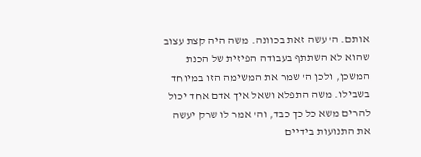אותם. ה' עשה זאת בכוונה. משה היה קצת עצוב שהוא לא השתתף בעבודה הפיזית של הכנת המשכן, ולכן ה' שמר את המשימה הזו במיוחד בשבילו. משה התפלא ושאל איך אדם אחד יכול להרים משא כל כך כבד, וה' אמר לו שרק יעשה את התנועות בידיים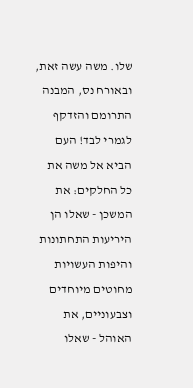שלו. משה עשה זאת, ובאורח נס, המבנה התרומם והזדקף לגמרי לבד! העם הביא אל משה את כל החלקים: את המשכן - שאלו הן היריעות התחתונות והיפות העשויות מחוטים מיוחדים וצבעוניים, את האוהל - שאלו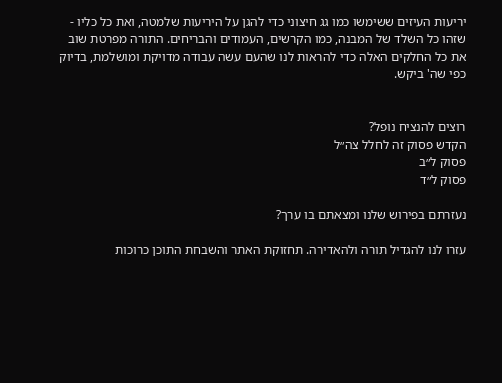יריעות העיזים ששימשו כמו גג חיצוני כדי להגן על היריעות שלמטה, ואת כל כליו - שזהו כל השלד של המבנה, כמו הקרשים, העמודים והבריחים. התורה מפרטת שוב את כל החלקים האלה כדי להראות לנו שהעם עשה עבודה מדויקת ומושלמת, בדיוק כפי שה' ביקש.


רוצים להנציח נופל?
הקדש פסוק זה לחלל צה״ל
פסוק ל״ב
פסוק ל״ד

נעזרתם בפירוש שלנו ומצאתם בו ערך?

עזרו לנו להגדיל תורה ולהאדירה. תחזוקת האתר והשבחת התוכן כרוכות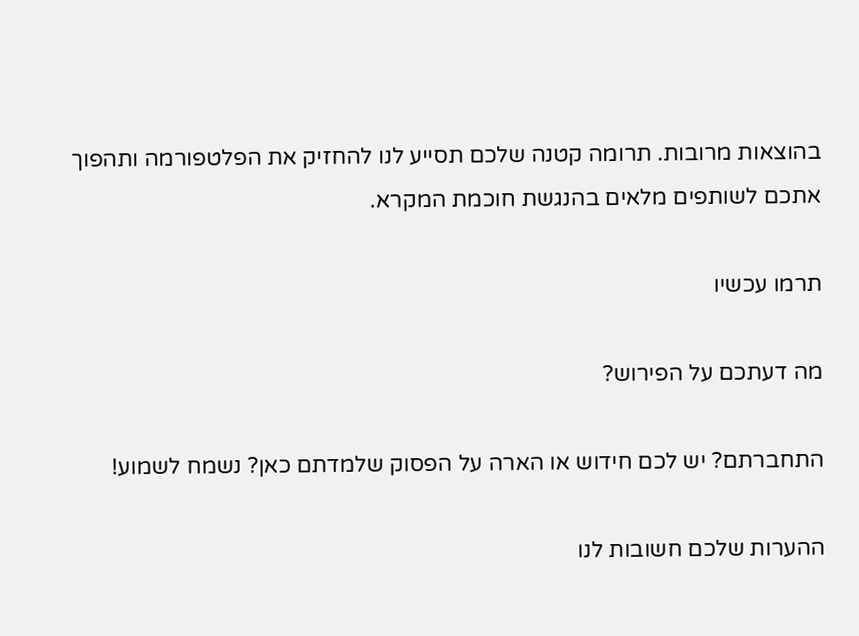בהוצאות מרובות. תרומה קטנה שלכם תסייע לנו להחזיק את הפלטפורמה ותהפוך אתכם לשותפים מלאים בהנגשת חוכמת המקרא.

תרמו עכשיו

מה דעתכם על הפירוש?

התחברתם? יש לכם חידוש או הארה על הפסוק שלמדתם כאן? נשמח לשמוע!

ההערות שלכם חשובות לנו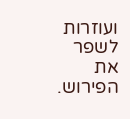ועוזרות לשפר את הפירוש.